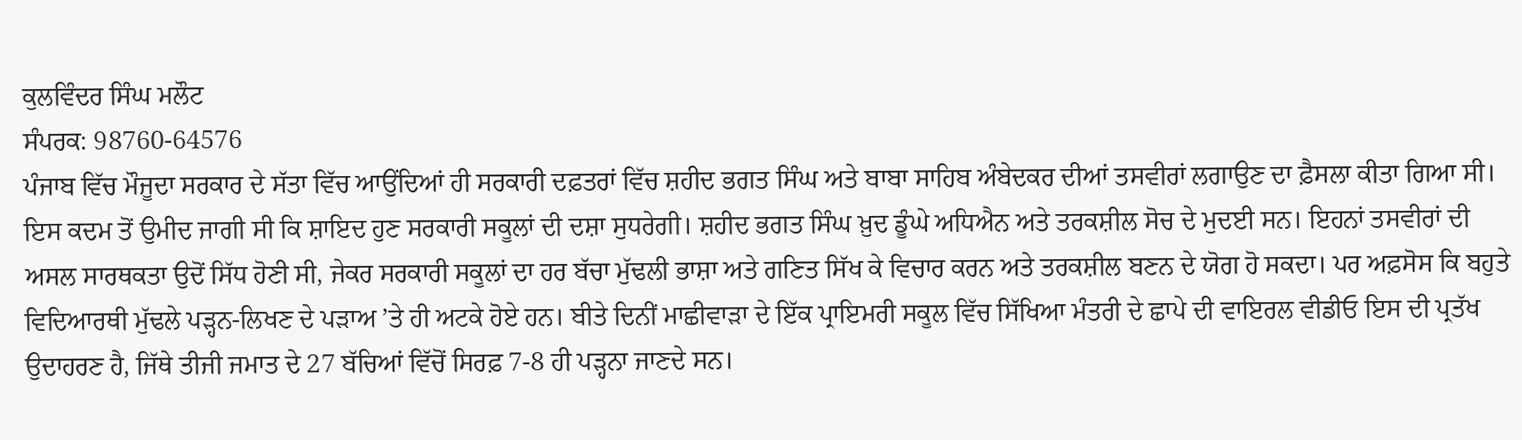ਕੁਲਵਿੰਦਰ ਸਿੰਘ ਮਲੌਟ
ਸੰਪਰਕ: 98760-64576
ਪੰਜਾਬ ਵਿੱਚ ਮੌਜੂਦਾ ਸਰਕਾਰ ਦੇ ਸੱਤਾ ਵਿੱਚ ਆਉਂਦਿਆਂ ਹੀ ਸਰਕਾਰੀ ਦਫ਼ਤਰਾਂ ਵਿੱਚ ਸ਼ਹੀਦ ਭਗਤ ਸਿੰਘ ਅਤੇ ਬਾਬਾ ਸਾਹਿਬ ਅੰਬੇਦਕਰ ਦੀਆਂ ਤਸਵੀਰਾਂ ਲਗਾਉਣ ਦਾ ਫ਼ੈਸਲਾ ਕੀਤਾ ਗਿਆ ਸੀ। ਇਸ ਕਦਮ ਤੋਂ ਉਮੀਦ ਜਾਗੀ ਸੀ ਕਿ ਸ਼ਾਇਦ ਹੁਣ ਸਰਕਾਰੀ ਸਕੂਲਾਂ ਦੀ ਦਸ਼ਾ ਸੁਧਰੇਗੀ। ਸ਼ਹੀਦ ਭਗਤ ਸਿੰਘ ਖ਼ੁਦ ਡੂੰਘੇ ਅਧਿਐਨ ਅਤੇ ਤਰਕਸ਼ੀਲ ਸੋਚ ਦੇ ਮੁਦਈ ਸਨ। ਇਹਨਾਂ ਤਸਵੀਰਾਂ ਦੀ ਅਸਲ ਸਾਰਥਕਤਾ ਉਦੋਂ ਸਿੱਧ ਹੋਣੀ ਸੀ, ਜੇਕਰ ਸਰਕਾਰੀ ਸਕੂਲਾਂ ਦਾ ਹਰ ਬੱਚਾ ਮੁੱਢਲੀ ਭਾਸ਼ਾ ਅਤੇ ਗਣਿਤ ਸਿੱਖ ਕੇ ਵਿਚਾਰ ਕਰਨ ਅਤੇ ਤਰਕਸ਼ੀਲ ਬਣਨ ਦੇ ਯੋਗ ਹੋ ਸਕਦਾ। ਪਰ ਅਫ਼ਸੋਸ ਕਿ ਬਹੁਤੇ ਵਿਦਿਆਰਥੀ ਮੁੱਢਲੇ ਪੜ੍ਹਨ-ਲਿਖਣ ਦੇ ਪੜਾਅ ’ਤੇ ਹੀ ਅਟਕੇ ਹੋਏ ਹਨ। ਬੀਤੇ ਦਿਨੀਂ ਮਾਛੀਵਾੜਾ ਦੇ ਇੱਕ ਪ੍ਰਾਇਮਰੀ ਸਕੂਲ ਵਿੱਚ ਸਿੱਖਿਆ ਮੰਤਰੀ ਦੇ ਛਾਪੇ ਦੀ ਵਾਇਰਲ ਵੀਡੀਓ ਇਸ ਦੀ ਪ੍ਰਤੱਖ ਉਦਾਹਰਣ ਹੈ, ਜਿੱਥੇ ਤੀਜੀ ਜਮਾਤ ਦੇ 27 ਬੱਚਿਆਂ ਵਿੱਚੋਂ ਸਿਰਫ਼ 7-8 ਹੀ ਪੜ੍ਹਨਾ ਜਾਣਦੇ ਸਨ।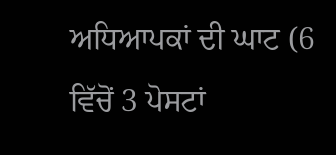ਅਧਿਆਪਕਾਂ ਦੀ ਘਾਟ (6 ਵਿੱਚੋਂ 3 ਪੋਸਟਾਂ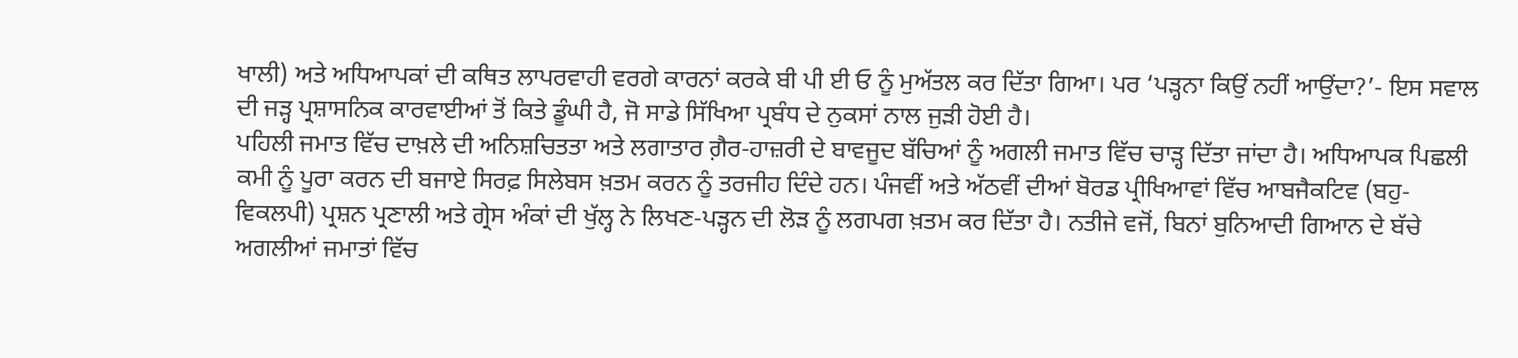ਖਾਲੀ) ਅਤੇ ਅਧਿਆਪਕਾਂ ਦੀ ਕਥਿਤ ਲਾਪਰਵਾਹੀ ਵਰਗੇ ਕਾਰਨਾਂ ਕਰਕੇ ਬੀ ਪੀ ਈ ਓ ਨੂੰ ਮੁਅੱਤਲ ਕਰ ਦਿੱਤਾ ਗਿਆ। ਪਰ ‘ਪੜ੍ਹਨਾ ਕਿਉਂ ਨਹੀਂ ਆਉਂਦਾ?’- ਇਸ ਸਵਾਲ ਦੀ ਜੜ੍ਹ ਪ੍ਰਸ਼ਾਸਨਿਕ ਕਾਰਵਾਈਆਂ ਤੋਂ ਕਿਤੇ ਡੂੰਘੀ ਹੈ, ਜੋ ਸਾਡੇ ਸਿੱਖਿਆ ਪ੍ਰਬੰਧ ਦੇ ਨੁਕਸਾਂ ਨਾਲ ਜੁੜੀ ਹੋਈ ਹੈ।
ਪਹਿਲੀ ਜਮਾਤ ਵਿੱਚ ਦਾਖ਼ਲੇ ਦੀ ਅਨਿਸ਼ਚਿਤਤਾ ਅਤੇ ਲਗਾਤਾਰ ਗ਼ੈਰ-ਹਾਜ਼ਰੀ ਦੇ ਬਾਵਜੂਦ ਬੱਚਿਆਂ ਨੂੰ ਅਗਲੀ ਜਮਾਤ ਵਿੱਚ ਚਾੜ੍ਹ ਦਿੱਤਾ ਜਾਂਦਾ ਹੈ। ਅਧਿਆਪਕ ਪਿਛਲੀ ਕਮੀ ਨੂੰ ਪੂਰਾ ਕਰਨ ਦੀ ਬਜਾਏ ਸਿਰਫ਼ ਸਿਲੇਬਸ ਖ਼ਤਮ ਕਰਨ ਨੂੰ ਤਰਜੀਹ ਦਿੰਦੇ ਹਨ। ਪੰਜਵੀਂ ਅਤੇ ਅੱਠਵੀਂ ਦੀਆਂ ਬੋਰਡ ਪ੍ਰੀਖਿਆਵਾਂ ਵਿੱਚ ਆਬਜੈਕਟਿਵ (ਬਹੁ-ਵਿਕਲਪੀ) ਪ੍ਰਸ਼ਨ ਪ੍ਰਣਾਲੀ ਅਤੇ ਗ੍ਰੇਸ ਅੰਕਾਂ ਦੀ ਖੁੱਲ੍ਹ ਨੇ ਲਿਖਣ-ਪੜ੍ਹਨ ਦੀ ਲੋੜ ਨੂੰ ਲਗਪਗ ਖ਼ਤਮ ਕਰ ਦਿੱਤਾ ਹੈ। ਨਤੀਜੇ ਵਜੋਂ, ਬਿਨਾਂ ਬੁਨਿਆਦੀ ਗਿਆਨ ਦੇ ਬੱਚੇ ਅਗਲੀਆਂ ਜਮਾਤਾਂ ਵਿੱਚ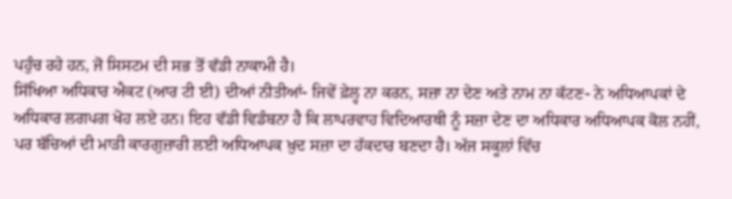ਪਹੁੰਚ ਰਹੇ ਹਨ, ਜੋ ਸਿਸਟਮ ਦੀ ਸਭ ਤੋਂ ਵੱਡੀ ਨਾਕਾਮੀ ਹੈ।
ਸਿੱਖਿਆ ਅਧਿਕਾਰ ਐਕਟ (ਆਰ ਟੀ ਈ) ਦੀਆਂ ਨੀਤੀਆਂ- ਜਿਵੇਂ ਫ਼ੇਲ੍ਹ ਨਾ ਕਰਨ, ਸਜ਼ਾ ਨਾ ਦੇਣ ਅਤੇ ਨਾਮ ਨਾ ਕੱਟਣ- ਨੇ ਅਧਿਆਪਕਾਂ ਦੇ ਅਧਿਕਾਰ ਲਗਪਗ ਖੋਹ ਲਏ ਹਨ। ਇਹ ਵੱਡੀ ਵਿਡੰਬਨਾ ਹੈ ਕਿ ਲਾਪਰਵਾਹ ਵਿਦਿਆਰਥੀ ਨੂੰ ਸਜ਼ਾ ਦੇਣ ਦਾ ਅਧਿਕਾਰ ਅਧਿਆਪਕ ਕੋਲ ਨਹੀਂ, ਪਰ ਬੱਚਿਆਂ ਦੀ ਮਾੜੀ ਕਾਰਗੁਜ਼ਾਰੀ ਲਈ ਅਧਿਆਪਕ ਖ਼ੁਦ ਸਜ਼ਾ ਦਾ ਹੱਕਦਾਰ ਬਣਦਾ ਹੈ। ਅੱਜ ਸਕੂਲਾਂ ਵਿੱਚ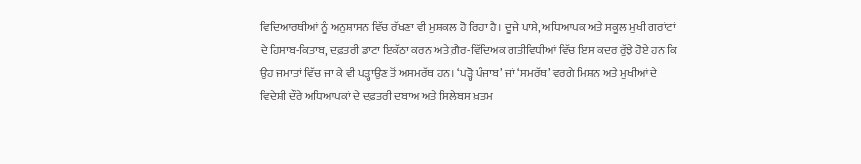ਵਿਦਿਆਰਥੀਆਂ ਨੂੰ ਅਨੁਸ਼ਾਸਨ ਵਿੱਚ ਰੱਖਣਾ ਵੀ ਮੁਸ਼ਕਲ ਹੋ ਰਿਹਾ ਹੈ। ਦੂਜੇ ਪਾਸੇ, ਅਧਿਆਪਕ ਅਤੇ ਸਕੂਲ ਮੁਖੀ ਗਰਾਂਟਾਂ ਦੇ ਹਿਸਾਬ-ਕਿਤਾਬ, ਦਫ਼ਤਰੀ ਡਾਟਾ ਇਕੱਠਾ ਕਰਨ ਅਤੇ ਗ਼ੈਰ-ਵਿੱਦਿਅਕ ਗਤੀਵਿਧੀਆਂ ਵਿੱਚ ਇਸ ਕਦਰ ਰੁੱਝੇ ਹੋਏ ਹਨ ਕਿ ਉਹ ਜਮਾਤਾਂ ਵਿੱਚ ਜਾ ਕੇ ਵੀ ਪੜ੍ਹਾਉਣ ਤੋਂ ਅਸਮਰੱਥ ਹਨ। ‘ਪੜ੍ਹੋ ਪੰਜਾਬ’ ਜਾਂ ‘ਸਮਰੱਥ’ ਵਰਗੇ ਮਿਸ਼ਨ ਅਤੇ ਮੁਖੀਆਂ ਦੇ ਵਿਦੇਸ਼ੀ ਦੌਰੇ ਅਧਿਆਪਕਾਂ ਦੇ ਦਫ਼ਤਰੀ ਦਬਾਅ ਅਤੇ ਸਿਲੇਬਸ ਖ਼ਤਮ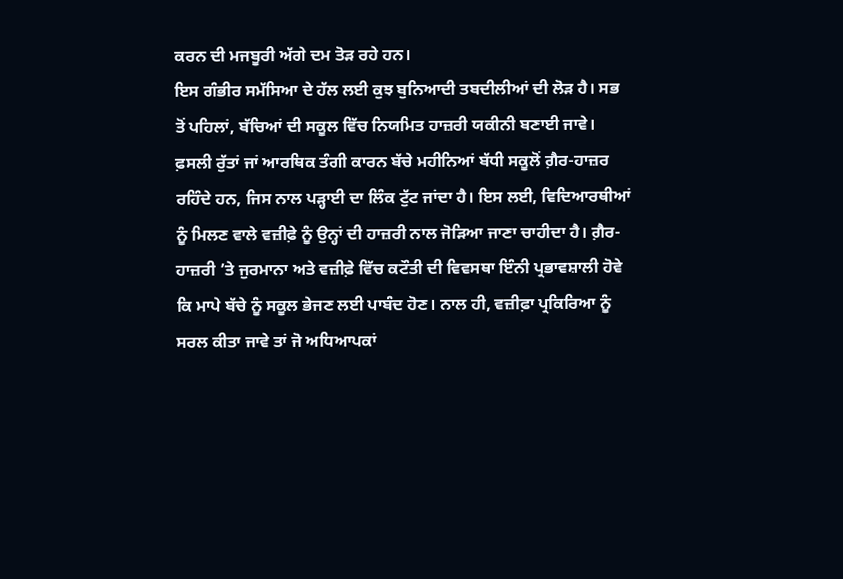ਕਰਨ ਦੀ ਮਜਬੂਰੀ ਅੱਗੇ ਦਮ ਤੋੜ ਰਹੇ ਹਨ।
ਇਸ ਗੰਭੀਰ ਸਮੱਸਿਆ ਦੇ ਹੱਲ ਲਈ ਕੁਝ ਬੁਨਿਆਦੀ ਤਬਦੀਲੀਆਂ ਦੀ ਲੋੜ ਹੈ। ਸਭ ਤੋਂ ਪਹਿਲਾਂ, ਬੱਚਿਆਂ ਦੀ ਸਕੂਲ ਵਿੱਚ ਨਿਯਮਿਤ ਹਾਜ਼ਰੀ ਯਕੀਨੀ ਬਣਾਈ ਜਾਵੇ। ਫ਼ਸਲੀ ਰੁੱਤਾਂ ਜਾਂ ਆਰਥਿਕ ਤੰਗੀ ਕਾਰਨ ਬੱਚੇ ਮਹੀਨਿਆਂ ਬੱਧੀ ਸਕੂਲੋਂ ਗ਼ੈਰ-ਹਾਜ਼ਰ ਰਹਿੰਦੇ ਹਨ, ਜਿਸ ਨਾਲ ਪੜ੍ਹਾਈ ਦਾ ਲਿੰਕ ਟੁੱਟ ਜਾਂਦਾ ਹੈ। ਇਸ ਲਈ, ਵਿਦਿਆਰਥੀਆਂ ਨੂੰ ਮਿਲਣ ਵਾਲੇ ਵਜ਼ੀਫ਼ੇ ਨੂੰ ਉਨ੍ਹਾਂ ਦੀ ਹਾਜ਼ਰੀ ਨਾਲ ਜੋੜਿਆ ਜਾਣਾ ਚਾਹੀਦਾ ਹੈ। ਗ਼ੈਰ-ਹਾਜ਼ਰੀ ’ਤੇ ਜੁਰਮਾਨਾ ਅਤੇ ਵਜ਼ੀਫ਼ੇ ਵਿੱਚ ਕਟੌਤੀ ਦੀ ਵਿਵਸਥਾ ਇੰਨੀ ਪ੍ਰਭਾਵਸ਼ਾਲੀ ਹੋਵੇ ਕਿ ਮਾਪੇ ਬੱਚੇ ਨੂੰ ਸਕੂਲ ਭੇਜਣ ਲਈ ਪਾਬੰਦ ਹੋਣ। ਨਾਲ ਹੀ, ਵਜ਼ੀਫ਼ਾ ਪ੍ਰਕਿਰਿਆ ਨੂੰ ਸਰਲ ਕੀਤਾ ਜਾਵੇ ਤਾਂ ਜੋ ਅਧਿਆਪਕਾਂ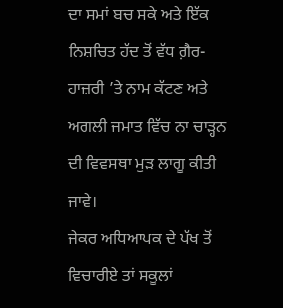ਦਾ ਸਮਾਂ ਬਚ ਸਕੇ ਅਤੇ ਇੱਕ ਨਿਸ਼ਚਿਤ ਹੱਦ ਤੋਂ ਵੱਧ ਗ਼ੈਰ-ਹਾਜ਼ਰੀ ’ਤੇ ਨਾਮ ਕੱਟਣ ਅਤੇ ਅਗਲੀ ਜਮਾਤ ਵਿੱਚ ਨਾ ਚਾੜ੍ਹਨ ਦੀ ਵਿਵਸਥਾ ਮੁੜ ਲਾਗੂ ਕੀਤੀ ਜਾਵੇ।
ਜੇਕਰ ਅਧਿਆਪਕ ਦੇ ਪੱਖ ਤੋਂ ਵਿਚਾਰੀਏ ਤਾਂ ਸਕੂਲਾਂ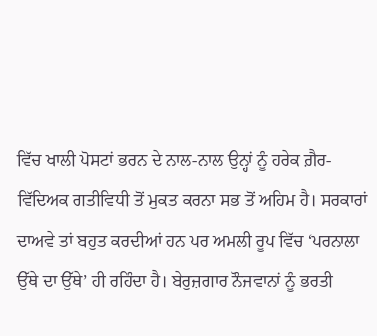ਵਿੱਚ ਖਾਲੀ ਪੋਸਟਾਂ ਭਰਨ ਦੇ ਨਾਲ-ਨਾਲ ਉਨ੍ਹਾਂ ਨੂੰ ਹਰੇਕ ਗ਼ੈਰ-ਵਿੱਦਿਅਕ ਗਤੀਵਿਧੀ ਤੋਂ ਮੁਕਤ ਕਰਨਾ ਸਭ ਤੋਂ ਅਹਿਮ ਹੈ। ਸਰਕਾਰਾਂ ਦਾਅਵੇ ਤਾਂ ਬਹੁਤ ਕਰਦੀਆਂ ਹਨ ਪਰ ਅਮਲੀ ਰੂਪ ਵਿੱਚ ‘ਪਰਨਾਲਾ ਉੱਥੇ ਦਾ ਉੱਥੇ’ ਹੀ ਰਹਿੰਦਾ ਹੈ। ਬੇਰੁਜ਼ਗਾਰ ਨੌਜਵਾਨਾਂ ਨੂੰ ਭਰਤੀ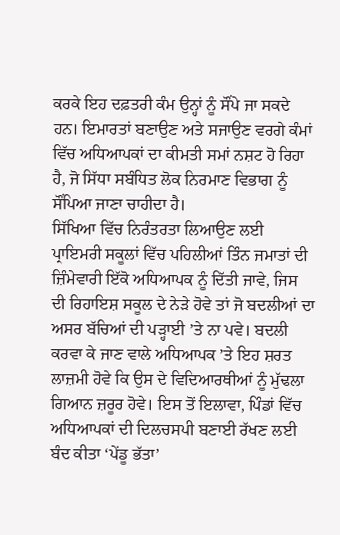ਕਰਕੇ ਇਹ ਦਫ਼ਤਰੀ ਕੰਮ ਉਨ੍ਹਾਂ ਨੂੰ ਸੌਂਪੇ ਜਾ ਸਕਦੇ ਹਨ। ਇਮਾਰਤਾਂ ਬਣਾਉਣ ਅਤੇ ਸਜਾਉਣ ਵਰਗੇ ਕੰਮਾਂ ਵਿੱਚ ਅਧਿਆਪਕਾਂ ਦਾ ਕੀਮਤੀ ਸਮਾਂ ਨਸ਼ਟ ਹੋ ਰਿਹਾ ਹੈ, ਜੋ ਸਿੱਧਾ ਸਬੰਧਿਤ ਲੋਕ ਨਿਰਮਾਣ ਵਿਭਾਗ ਨੂੰ ਸੌਂਪਿਆ ਜਾਣਾ ਚਾਹੀਦਾ ਹੈ।
ਸਿੱਖਿਆ ਵਿੱਚ ਨਿਰੰਤਰਤਾ ਲਿਆਉਣ ਲਈ ਪ੍ਰਾਇਮਰੀ ਸਕੂਲਾਂ ਵਿੱਚ ਪਹਿਲੀਆਂ ਤਿੰਨ ਜਮਾਤਾਂ ਦੀ ਜ਼ਿੰਮੇਵਾਰੀ ਇੱਕੋ ਅਧਿਆਪਕ ਨੂੰ ਦਿੱਤੀ ਜਾਵੇ, ਜਿਸ ਦੀ ਰਿਹਾਇਸ਼ ਸਕੂਲ ਦੇ ਨੇੜੇ ਹੋਵੇ ਤਾਂ ਜੋ ਬਦਲੀਆਂ ਦਾ ਅਸਰ ਬੱਚਿਆਂ ਦੀ ਪੜ੍ਹਾਈ ’ਤੇ ਨਾ ਪਵੇ। ਬਦਲੀ ਕਰਵਾ ਕੇ ਜਾਣ ਵਾਲੇ ਅਧਿਆਪਕ ’ਤੇ ਇਹ ਸ਼ਰਤ ਲਾਜ਼ਮੀ ਹੋਵੇ ਕਿ ਉਸ ਦੇ ਵਿਦਿਆਰਥੀਆਂ ਨੂੰ ਮੁੱਢਲਾ ਗਿਆਨ ਜ਼ਰੂਰ ਹੋਵੇ। ਇਸ ਤੋਂ ਇਲਾਵਾ, ਪਿੰਡਾਂ ਵਿੱਚ ਅਧਿਆਪਕਾਂ ਦੀ ਦਿਲਚਸਪੀ ਬਣਾਈ ਰੱਖਣ ਲਈ ਬੰਦ ਕੀਤਾ ‘ਪੇਂਡੂ ਭੱਤਾ’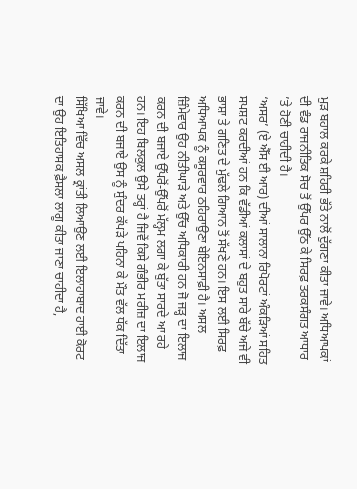ਮੁੜ ਬਹਾਲ ਕਰਕੇ ਸ਼ਹਿਰੀ ਭੱਤੇ ਨਾਲੋਂ ਦੁੱਗਣਾ ਕੀਤਾ ਜਾਵੇ। ਅਧਿਆਪਕਾਂ ਦੀ ਵੰਡ ਰਾਜਨੀਤਿਕ ਸੋਚ ਤੋਂ ਉੱਪਰ ਉੱਠ ਕੇ ਸਿਰਫ਼ ਤਰਕਸੰਗਤ ਆਧਾਰ ’ਤੇ ਹੋਣੀ ਚਾਹੀਦੀ ਹੈ।
‘ਅਸਰ’ (ਏ ਐੱਸ ਈ ਆਰ) ਦੀਆਂ ਸਾਲਾਨਾ ਰਿਪੋਰਟਾਂ ਅੰਕੜਿਆਂ ਸਹਿਤ ਸਪਸ਼ਟ ਕਰਦੀਆਂ ਹਨ ਕਿ ਵੱਡੀਆਂ ਕਲਾਸਾਂ ਦੇ ਬਹੁਤ ਸਾਰੇ ਬੱਚੇ ਅਜੇ ਵੀ ਭਾਸ਼ਾ ਤੇ ਗਣਿਤ ਦੇ ਮੁੱਢਲੇ ਗਿਆਨ ਤੋਂ ਸੱਖਣੇ ਹਨ। ਇਸ ਲਈ ਸਿਰਫ਼ ਅਧਿਆਪਕ ਨੂੰ ਕਸੂਰਵਾਰ ਠਹਿਰਾਉਣਾ ਬੇਇਨਸਾਫ਼ੀ ਹੈ। ਅਸਲ ਜ਼ਿੰਮੇਵਾਰ ਉਹ ਨੀਤੀਘਾੜੇ ਅਤੇ ਉੱਚ ਅਧਿਕਾਰੀ ਹਨ ਜੋ ਜੜ੍ਹ ਦਾ ਇਲਾਜ ਕਰਨ ਦੀ ਬਜਾਏ ਉੱਪਰੋਂ-ਉੱਪਰੋਂ ਮੱਲ੍ਹਮ ਲਗਾ ਕੇ ਬੁੱਤਾ ਸਾਰਦੇ ਆ ਰਹੇ ਹਨ। ਇਹ ਬਿਲਕੁਲ ਉਸੇ ਤਰ੍ਹਾਂ ਹੈ ਜਿਵੇਂ ਕਿਸੇ ਗੰਭੀਰ ਮਰੀਜ਼ ਦਾ ਇਲਾਜ ਕਰਨ ਦੀ ਬਜਾਏ ਉਸ ਨੂੰ ਸੁੰਦਰ ਕੱਪੜੇ ਪਹਿਨਾ ਕੇ ਮੌਤ ਵੱਲ ਧੱਕ ਦਿੱਤਾ ਜਾਵੇ।
ਸਿੱਖਿਆ ਵਿੱਚ ਅਸਲ ਕ੍ਰਾਂਤੀ ਲਿਆਉਣ ਲਈ ਇਲਾਹਾਬਾਦ ਹਾਈ ਕੋਰਟ ਦਾ ਉਹ ਇਤਿਹਾਸਕ ਫ਼ੈਸਲਾ ਲਾਗੂ ਕੀਤਾ ਜਾਣਾ ਚਾਹੀਦਾ ਹੈ,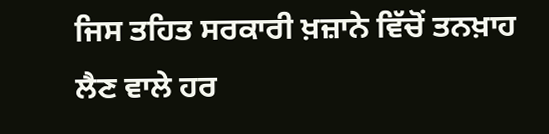ਜਿਸ ਤਹਿਤ ਸਰਕਾਰੀ ਖ਼ਜ਼ਾਨੇ ਵਿੱਚੋਂ ਤਨਖ਼ਾਹ ਲੈਣ ਵਾਲੇ ਹਰ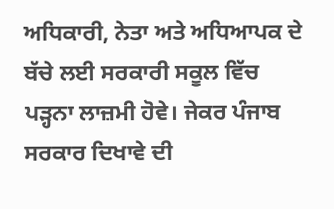ਅਧਿਕਾਰੀ, ਨੇਤਾ ਅਤੇ ਅਧਿਆਪਕ ਦੇ ਬੱਚੇ ਲਈ ਸਰਕਾਰੀ ਸਕੂਲ ਵਿੱਚ ਪੜ੍ਹਨਾ ਲਾਜ਼ਮੀ ਹੋਵੇ। ਜੇਕਰ ਪੰਜਾਬ ਸਰਕਾਰ ਦਿਖਾਵੇ ਦੀ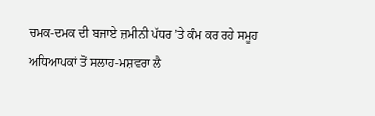ਚਮਕ-ਦਮਕ ਦੀ ਬਜਾਏ ਜ਼ਮੀਨੀ ਪੱਧਰ ’ਤੇ ਕੰਮ ਕਰ ਰਹੇ ਸਮੂਹ ਅਧਿਆਪਕਾਂ ਤੋਂ ਸਲਾਹ-ਮਸ਼ਵਰਾ ਲੈ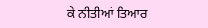ਕੇ ਨੀਤੀਆਂ ਤਿਆਰ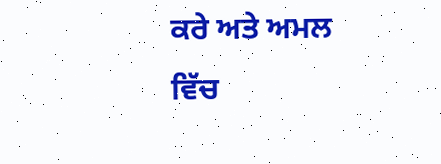ਕਰੇ ਅਤੇ ਅਮਲ ਵਿੱਚ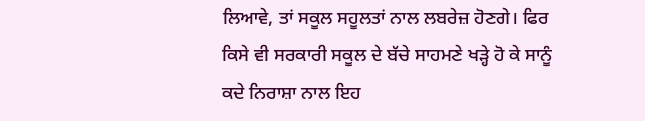ਲਿਆਵੇ, ਤਾਂ ਸਕੂਲ ਸਹੂਲਤਾਂ ਨਾਲ ਲਬਰੇਜ਼ ਹੋਣਗੇ। ਫਿਰ ਕਿਸੇ ਵੀ ਸਰਕਾਰੀ ਸਕੂਲ ਦੇ ਬੱਚੇ ਸਾਹਮਣੇ ਖੜ੍ਹੇ ਹੋ ਕੇ ਸਾਨੂੰ ਕਦੇ ਨਿਰਾਸ਼ਾ ਨਾਲ ਇਹ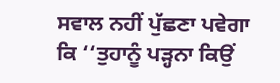ਸਵਾਲ ਨਹੀਂ ਪੁੱਛਣਾ ਪਵੇਗਾ ਕਿ ‘‘ਤੁਹਾਨੂੰ ਪੜ੍ਹਨਾ ਕਿਉਂ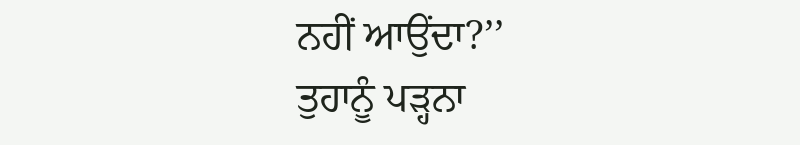ਨਹੀਂ ਆਉਂਦਾ?’’
ਤੁਹਾਨੂੰ ਪੜ੍ਹਨਾ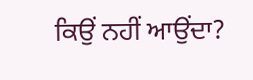ਕਿਉਂ ਨਹੀਂ ਆਉਂਦਾ?